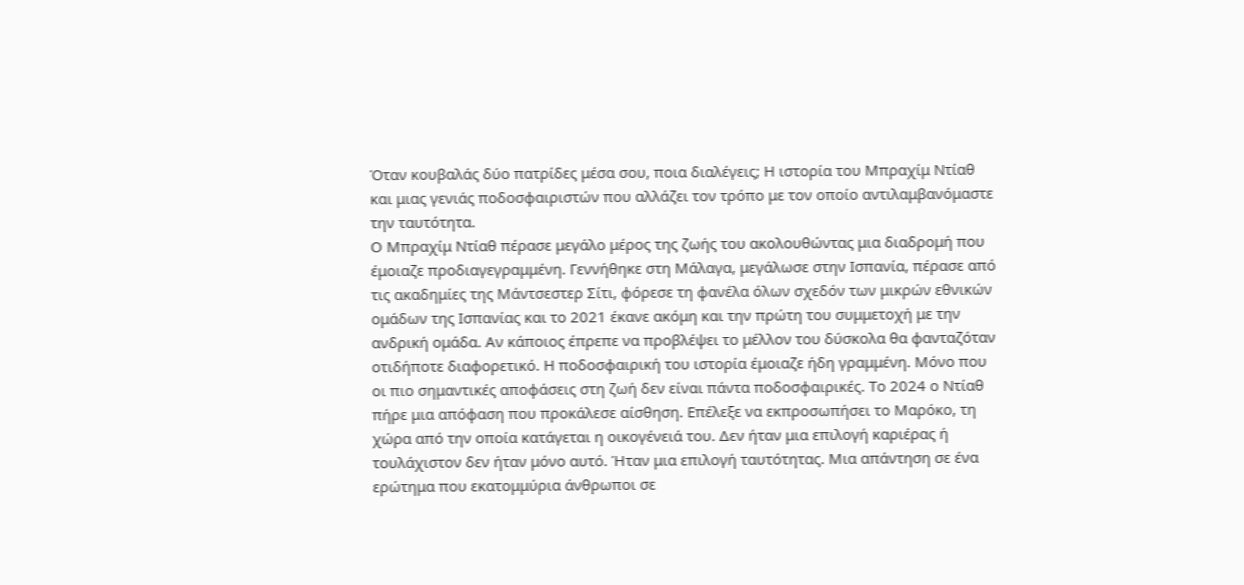Όταν κουβαλάς δύο πατρίδες μέσα σου, ποια διαλέγεις; Η ιστορία του Μπραχίμ Ντίαθ και μιας γενιάς ποδοσφαιριστών που αλλάζει τον τρόπο με τον οποίο αντιλαμβανόμαστε την ταυτότητα.
Ο Μπραχίμ Ντίαθ πέρασε μεγάλο μέρος της ζωής του ακολουθώντας μια διαδρομή που έμοιαζε προδιαγεγραμμένη. Γεννήθηκε στη Μάλαγα, μεγάλωσε στην Ισπανία, πέρασε από τις ακαδημίες της Μάντσεστερ Σίτι, φόρεσε τη φανέλα όλων σχεδόν των μικρών εθνικών ομάδων της Ισπανίας και το 2021 έκανε ακόμη και την πρώτη του συμμετοχή με την ανδρική ομάδα. Αν κάποιος έπρεπε να προβλέψει το μέλλον του δύσκολα θα φανταζόταν οτιδήποτε διαφορετικό. Η ποδοσφαιρική του ιστορία έμοιαζε ήδη γραμμένη. Μόνο που οι πιο σημαντικές αποφάσεις στη ζωή δεν είναι πάντα ποδοσφαιρικές. Το 2024 ο Ντίαθ πήρε μια απόφαση που προκάλεσε αίσθηση. Επέλεξε να εκπροσωπήσει το Μαρόκο, τη χώρα από την οποία κατάγεται η οικογένειά του. Δεν ήταν μια επιλογή καριέρας ή τουλάχιστον δεν ήταν μόνο αυτό. Ήταν μια επιλογή ταυτότητας. Μια απάντηση σε ένα ερώτημα που εκατομμύρια άνθρωποι σε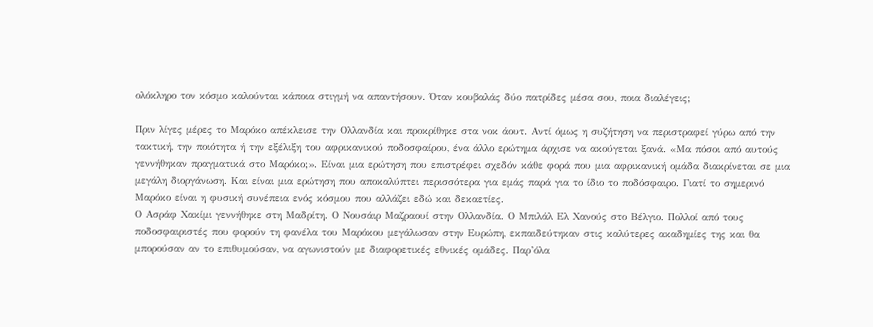ολόκληρο τον κόσμο καλούνται κάποια στιγμή να απαντήσουν. Όταν κουβαλάς δύο πατρίδες μέσα σου, ποια διαλέγεις;

Πριν λίγες μέρες το Μαρόκο απέκλεισε την Ολλανδία και προκρίθηκε στα νοκ άουτ. Αντί όμως η συζήτηση να περιστραφεί γύρω από την τακτική, την ποιότητα ή την εξέλιξη του αφρικανικού ποδοσφαίρου, ένα άλλο ερώτημα άρχισε να ακούγεται ξανά. «Μα πόσοι από αυτούς γεννήθηκαν πραγματικά στο Μαρόκο;». Είναι μια ερώτηση που επιστρέφει σχεδόν κάθε φορά που μια αφρικανική ομάδα διακρίνεται σε μια μεγάλη διοργάνωση. Και είναι μια ερώτηση που αποκαλύπτει περισσότερα για εμάς παρά για το ίδιο το ποδόσφαιρο. Γιατί το σημερινό Μαρόκο είναι η φυσική συνέπεια ενός κόσμου που αλλάζει εδώ και δεκαετίες.
Ο Ασράφ Χακίμι γεννήθηκε στη Μαδρίτη. Ο Νουσάιρ Μαζραουί στην Ολλανδία. Ο Μπιλάλ Ελ Χανούς στο Βέλγιο. Πολλοί από τους ποδοσφαιριστές που φορούν τη φανέλα του Μαρόκου μεγάλωσαν στην Ευρώπη, εκπαιδεύτηκαν στις καλύτερες ακαδημίες της και θα μπορούσαν αν το επιθυμούσαν, να αγωνιστούν με διαφορετικές εθνικές ομάδες. Παρ’όλα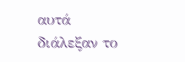αυτά διάλεξαν το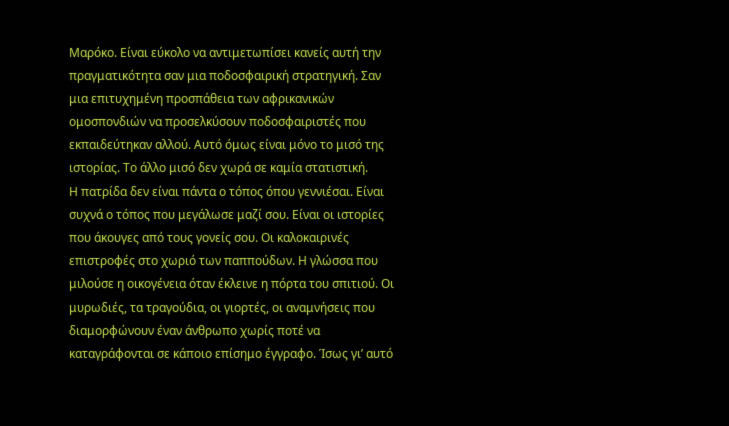Μαρόκο. Είναι εύκολο να αντιμετωπίσει κανείς αυτή την πραγματικότητα σαν μια ποδοσφαιρική στρατηγική. Σαν μια επιτυχημένη προσπάθεια των αφρικανικών ομοσπονδιών να προσελκύσουν ποδοσφαιριστές που εκπαιδεύτηκαν αλλού. Αυτό όμως είναι μόνο το μισό της ιστορίας. Το άλλο μισό δεν χωρά σε καμία στατιστική.
Η πατρίδα δεν είναι πάντα ο τόπος όπου γεννιέσαι. Είναι συχνά ο τόπος που μεγάλωσε μαζί σου. Είναι οι ιστορίες που άκουγες από τους γονείς σου. Οι καλοκαιρινές επιστροφές στο χωριό των παππούδων. Η γλώσσα που μιλούσε η οικογένεια όταν έκλεινε η πόρτα του σπιτιού. Οι μυρωδιές, τα τραγούδια, οι γιορτές, οι αναμνήσεις που διαμορφώνουν έναν άνθρωπο χωρίς ποτέ να καταγράφονται σε κάποιο επίσημο έγγραφο. Ίσως γι’ αυτό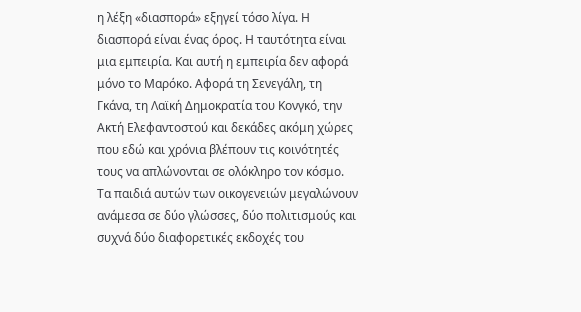η λέξη «διασπορά» εξηγεί τόσο λίγα. Η διασπορά είναι ένας όρος. Η ταυτότητα είναι μια εμπειρία. Και αυτή η εμπειρία δεν αφορά μόνο το Μαρόκο. Αφορά τη Σενεγάλη, τη Γκάνα, τη Λαϊκή Δημοκρατία του Κονγκό, την Ακτή Ελεφαντοστού και δεκάδες ακόμη χώρες που εδώ και χρόνια βλέπουν τις κοινότητές τους να απλώνονται σε ολόκληρο τον κόσμο. Τα παιδιά αυτών των οικογενειών μεγαλώνουν ανάμεσα σε δύο γλώσσες, δύο πολιτισμούς και συχνά δύο διαφορετικές εκδοχές του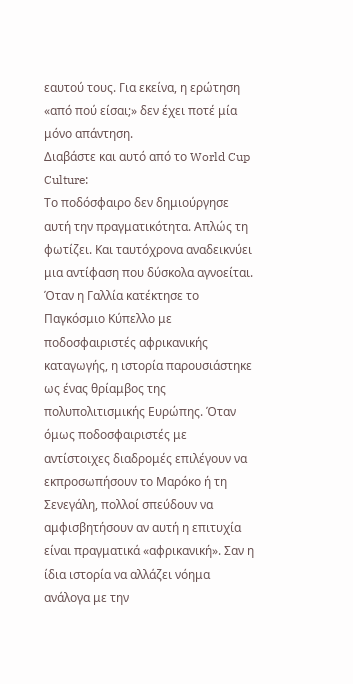εαυτού τους. Για εκείνα, η ερώτηση «από πού είσαι;» δεν έχει ποτέ μία μόνο απάντηση.
Διαβάστε και αυτό από το World Cup Culture:
Το ποδόσφαιρο δεν δημιούργησε αυτή την πραγματικότητα. Απλώς τη φωτίζει. Και ταυτόχρονα αναδεικνύει μια αντίφαση που δύσκολα αγνοείται. Όταν η Γαλλία κατέκτησε το Παγκόσμιο Κύπελλο με ποδοσφαιριστές αφρικανικής καταγωγής, η ιστορία παρουσιάστηκε ως ένας θρίαμβος της πολυπολιτισμικής Ευρώπης. Όταν όμως ποδοσφαιριστές με αντίστοιχες διαδρομές επιλέγουν να εκπροσωπήσουν το Μαρόκο ή τη Σενεγάλη, πολλοί σπεύδουν να αμφισβητήσουν αν αυτή η επιτυχία είναι πραγματικά «αφρικανική». Σαν η ίδια ιστορία να αλλάζει νόημα ανάλογα με την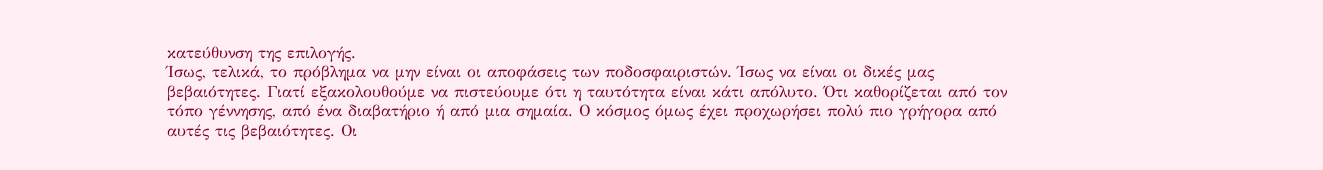κατεύθυνση της επιλογής.
Ίσως, τελικά, το πρόβλημα να μην είναι οι αποφάσεις των ποδοσφαιριστών. Ίσως να είναι οι δικές μας βεβαιότητες. Γιατί εξακολουθούμε να πιστεύουμε ότι η ταυτότητα είναι κάτι απόλυτο. Ότι καθορίζεται από τον τόπο γέννησης, από ένα διαβατήριο ή από μια σημαία. Ο κόσμος όμως έχει προχωρήσει πολύ πιο γρήγορα από αυτές τις βεβαιότητες. Οι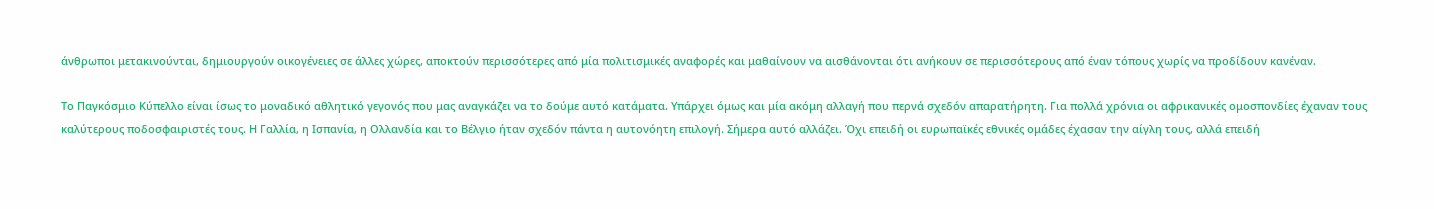άνθρωποι μετακινούνται, δημιουργούν οικογένειες σε άλλες χώρες, αποκτούν περισσότερες από μία πολιτισμικές αναφορές και μαθαίνουν να αισθάνονται ότι ανήκουν σε περισσότερους από έναν τόπους χωρίς να προδίδουν κανέναν.

Το Παγκόσμιο Κύπελλο είναι ίσως το μοναδικό αθλητικό γεγονός που μας αναγκάζει να το δούμε αυτό κατάματα. Υπάρχει όμως και μία ακόμη αλλαγή που περνά σχεδόν απαρατήρητη. Για πολλά χρόνια οι αφρικανικές ομοσπονδίες έχαναν τους καλύτερους ποδοσφαιριστές τους. Η Γαλλία, η Ισπανία, η Ολλανδία και το Βέλγιο ήταν σχεδόν πάντα η αυτονόητη επιλογή. Σήμερα αυτό αλλάζει. Όχι επειδή οι ευρωπαϊκές εθνικές ομάδες έχασαν την αίγλη τους, αλλά επειδή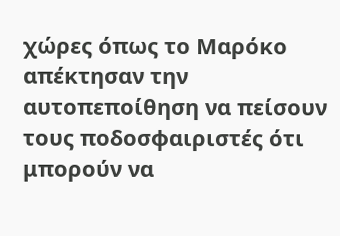χώρες όπως το Μαρόκο απέκτησαν την αυτοπεποίθηση να πείσουν τους ποδοσφαιριστές ότι μπορούν να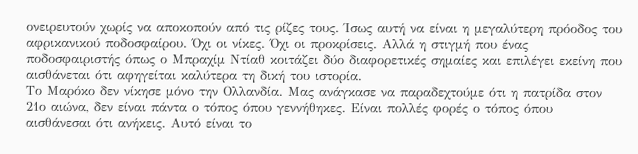ονειρευτούν χωρίς να αποκοπούν από τις ρίζες τους. Ίσως αυτή να είναι η μεγαλύτερη πρόοδος του αφρικανικού ποδοσφαίρου. Όχι οι νίκες. Όχι οι προκρίσεις. Αλλά η στιγμή που ένας ποδοσφαιριστής όπως ο Μπραχίμ Ντίαθ κοιτάζει δύο διαφορετικές σημαίες και επιλέγει εκείνη που αισθάνεται ότι αφηγείται καλύτερα τη δική του ιστορία.
Το Μαρόκο δεν νίκησε μόνο την Ολλανδία. Μας ανάγκασε να παραδεχτούμε ότι η πατρίδα στον 21ο αιώνα, δεν είναι πάντα ο τόπος όπου γεννήθηκες. Είναι πολλές φορές ο τόπος όπου αισθάνεσαι ότι ανήκεις. Αυτό είναι το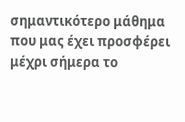σημαντικότερο μάθημα που μας έχει προσφέρει μέχρι σήμερα το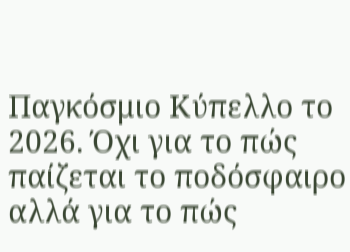Παγκόσμιο Κύπελλο το 2026. Όχι για το πώς παίζεται το ποδόσφαιρο αλλά για το πώς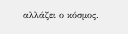αλλάζει ο κόσμος.